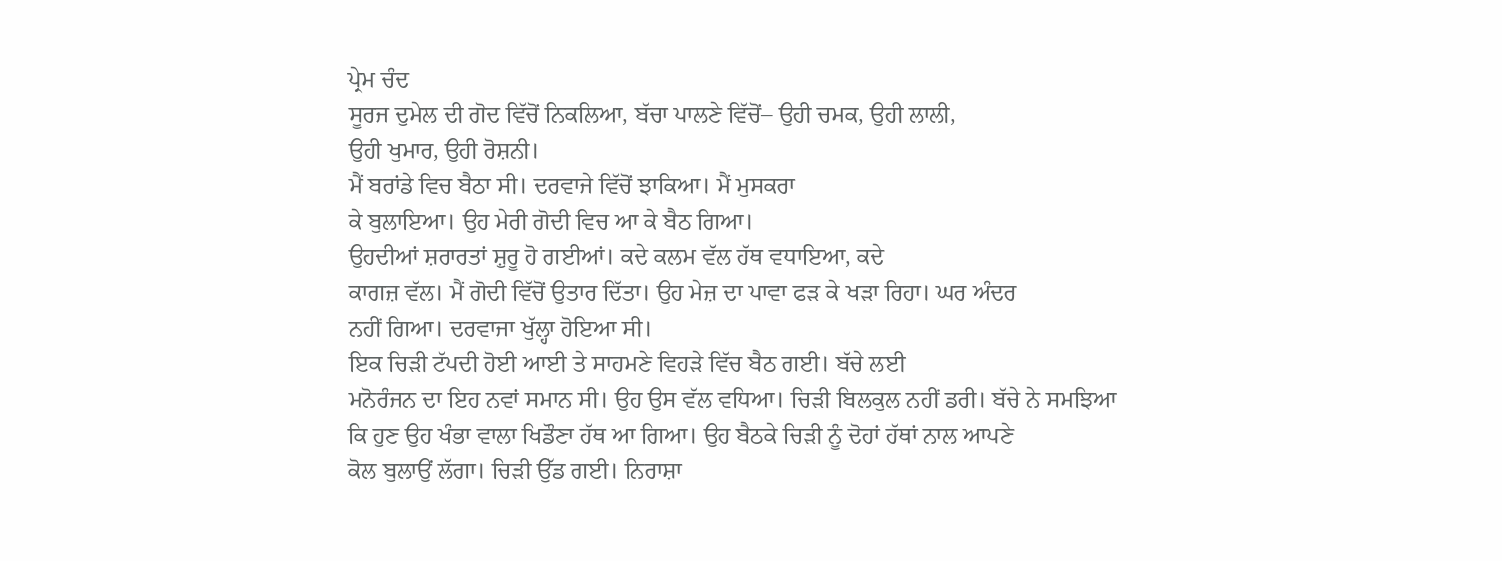ਪ੍ਰੇਮ ਚੰਦ
ਸੂਰਜ ਦੁਮੇਲ ਦੀ ਗੋਦ ਵਿੱਚੋਂ ਨਿਕਲਿਆ, ਬੱਚਾ ਪਾਲਣੇ ਵਿੱਚੋਂ– ਉਹੀ ਚਮਕ, ਉਹੀ ਲਾਲੀ,
ਉਹੀ ਖੁਮਾਰ, ਉਹੀ ਰੋਸ਼ਨੀ।
ਮੈਂ ਬਰਾਂਡੇ ਵਿਚ ਬੈਠਾ ਸੀ। ਦਰਵਾਜੇ ਵਿੱਚੋਂ ਝਾਕਿਆ। ਮੈਂ ਮੁਸਕਰਾ
ਕੇ ਬੁਲਾਇਆ। ਉਹ ਮੇਰੀ ਗੋਦੀ ਵਿਚ ਆ ਕੇ ਬੈਠ ਗਿਆ।
ਉਹਦੀਆਂ ਸ਼ਰਾਰਤਾਂ ਸ਼ੁਰੂ ਹੋ ਗਈਆਂ। ਕਦੇ ਕਲਮ ਵੱਲ ਹੱਥ ਵਧਾਇਆ, ਕਦੇ
ਕਾਗਜ਼ ਵੱਲ। ਮੈਂ ਗੋਦੀ ਵਿੱਚੋਂ ਉਤਾਰ ਦਿੱਤਾ। ਉਹ ਮੇਜ਼ ਦਾ ਪਾਵਾ ਫੜ ਕੇ ਖੜਾ ਰਿਹਾ। ਘਰ ਅੰਦਰ
ਨਹੀਂ ਗਿਆ। ਦਰਵਾਜਾ ਖੁੱਲ੍ਹਾ ਹੋਇਆ ਸੀ।
ਇਕ ਚਿੜੀ ਟੱਪਦੀ ਹੋਈ ਆਈ ਤੇ ਸਾਹਮਣੇ ਵਿਹੜੇ ਵਿੱਚ ਬੈਠ ਗਈ। ਬੱਚੇ ਲਈ
ਮਨੋਰੰਜਨ ਦਾ ਇਹ ਨਵਾਂ ਸਮਾਨ ਸੀ। ਉਹ ਉਸ ਵੱਲ ਵਧਿਆ। ਚਿੜੀ ਬਿਲਕੁਲ ਨਹੀਂ ਡਰੀ। ਬੱਚੇ ਨੇ ਸਮਝਿਆ
ਕਿ ਹੁਣ ਉਹ ਖੰਭਾ ਵਾਲਾ ਖਿਡੌਣਾ ਹੱਥ ਆ ਗਿਆ। ਉਹ ਬੈਠਕੇ ਚਿੜੀ ਨੂੰ ਦੋਹਾਂ ਹੱਥਾਂ ਨਾਲ ਆਪਣੇ
ਕੋਲ ਬੁਲਾਉਂ ਲੱਗਾ। ਚਿੜੀ ਉੱਡ ਗਈ। ਨਿਰਾਸ਼ਾ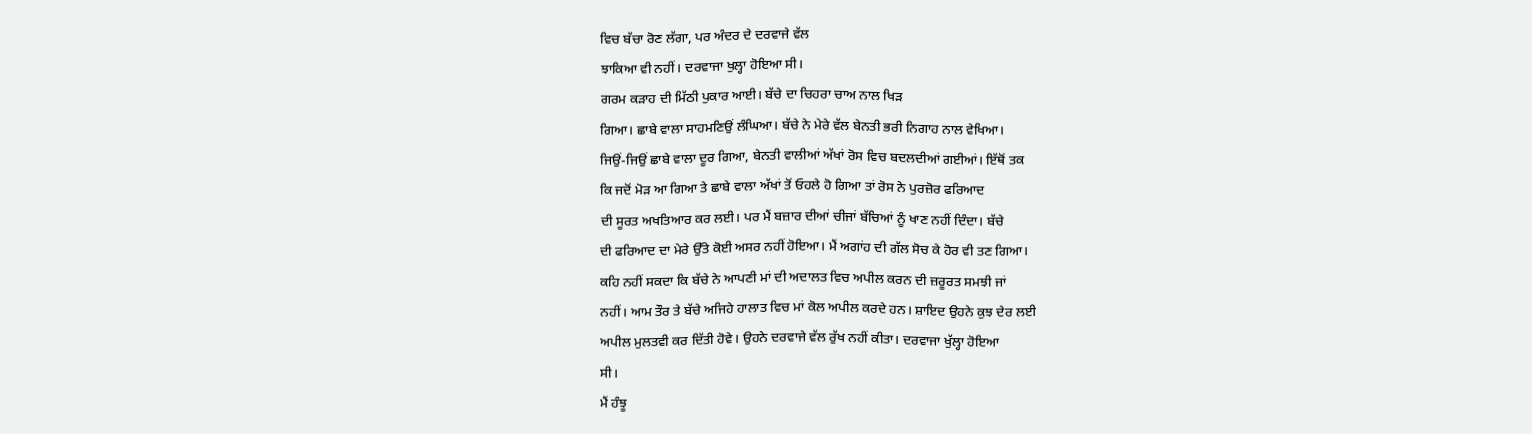ਵਿਚ ਬੱਚਾ ਰੋਣ ਲੱਗਾ, ਪਰ ਅੰਦਰ ਦੇ ਦਰਵਾਜੇ ਵੱਲ
ਝਾਕਿਆ ਵੀ ਨਹੀਂ। ਦਰਵਾਜਾ ਖੁਲ੍ਹਾ ਹੋਇਆ ਸੀ।
ਗਰਮ ਕੜਾਹ ਦੀ ਮਿੱਠੀ ਪੁਕਾਰ ਆਈ। ਬੱਚੇ ਦਾ ਚਿਹਰਾ ਚਾਅ ਨਾਲ ਖਿੜ
ਗਿਆ। ਛਾਬੇ ਵਾਲਾ ਸਾਹਮਣਿਉਂ ਲੰਘਿਆ। ਬੱਚੇ ਨੇ ਮੇਰੇ ਵੱਲ ਬੇਨਤੀ ਭਰੀ ਨਿਗਾਹ ਨਾਲ ਵੇਖਿਆ।
ਜਿਉਂ-ਜਿਉਂ ਛਾਬੇ ਵਾਲਾ ਦੂਰ ਗਿਆ, ਬੇਨਤੀ ਵਾਲੀਆਂ ਅੱਖਾਂ ਰੋਸ ਵਿਚ ਬਦਲਦੀਆਂ ਗਈਆਂ। ਇੱਥੋਂ ਤਕ
ਕਿ ਜਦੋਂ ਮੋੜ ਆ ਗਿਆ ਤੇ ਛਾਬੇ ਵਾਲਾ ਅੱਖਾਂ ਤੋਂ ਓਹਲੇ ਹੋ ਗਿਆ ਤਾਂ ਰੋਸ ਨੇ ਪੁਰਜ਼ੋਰ ਫਰਿਆਦ
ਦੀ ਸੂਰਤ ਅਖਤਿਆਰ ਕਰ ਲਈ। ਪਰ ਮੈਂ ਬਜ਼ਾਰ ਦੀਆਂ ਚੀਜਾਂ ਬੱਚਿਆਂ ਨੂੰ ਖਾਣ ਨਹੀਂ ਦਿੰਦਾ। ਬੱਚੇ
ਦੀ ਫਰਿਆਦ ਦਾ ਮੇਰੇ ਉੱਤੇ ਕੋਈ ਅਸਰ ਨਹੀਂ ਹੋਇਆ। ਮੈਂ ਅਗਾਂਹ ਦੀ ਗੱਲ ਸੋਚ ਕੇ ਹੋਰ ਵੀ ਤਣ ਗਿਆ।
ਕਹਿ ਨਹੀਂ ਸਕਦਾ ਕਿ ਬੱਚੇ ਨੇ ਆਪਣੀ ਮਾਂ ਦੀ ਅਦਾਲਤ ਵਿਚ ਅਪੀਲ ਕਰਨ ਦੀ ਜ਼ਰੂਰਤ ਸਮਝੀ ਜਾਂ
ਨਹੀਂ। ਆਮ ਤੌਰ ਤੇ ਬੱਚੇ ਅਜਿਹੇ ਹਾਲਾਤ ਵਿਚ ਮਾਂ ਕੋਲ ਅਪੀਲ ਕਰਦੇ ਹਨ। ਸ਼ਾਇਦ ਉਹਨੇ ਕੁਝ ਦੇਰ ਲਈ
ਅਪੀਲ ਮੁਲਤਵੀ ਕਰ ਦਿੱਤੀ ਹੋਵੇ। ਉਹਨੇ ਦਰਵਾਜੇ ਵੱਲ ਰੁੱਖ ਨਹੀਂ ਕੀਤਾ। ਦਰਵਾਜਾ ਖੁੱਲ੍ਹਾ ਹੋਇਆ
ਸੀ।
ਮੈਂ ਹੰਝੂ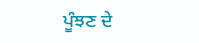ਪੂੰਝਣ ਦੇ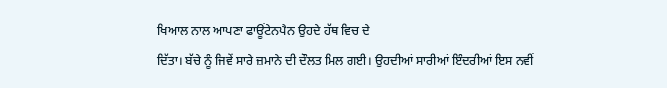ਖਿਆਲ ਨਾਲ ਆਪਣਾ ਫਾਊਂਟੇਨਪੈਨ ਉਹਦੇ ਹੱਥ ਵਿਚ ਦੇ
ਦਿੱਤਾ। ਬੱਚੇ ਨੂੰ ਜਿਵੇਂ ਸਾਰੇ ਜ਼ਮਾਨੇ ਦੀ ਦੌਲਤ ਮਿਲ ਗਈ। ਉਹਦੀਆਂ ਸਾਰੀਆਂ ਇੰਦਰੀਆਂ ਇਸ ਨਵੀਂ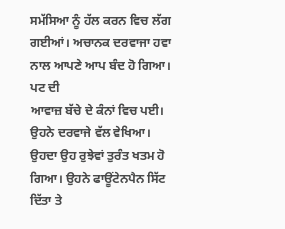ਸਮੱਸਿਆ ਨੂੰ ਹੱਲ ਕਰਨ ਵਿਚ ਲੱਗ ਗਈਆਂ। ਅਚਾਨਕ ਦਰਵਾਜਾ ਹਵਾ ਨਾਲ ਆਪਣੇ ਆਪ ਬੰਦ ਹੋ ਗਿਆ। ਪਟ ਦੀ
ਆਵਾਜ਼ ਬੱਚੇ ਦੇ ਕੰਨਾਂ ਵਿਚ ਪਈ। ਉਹਨੇ ਦਰਵਾਜੇ ਵੱਲ ਵੇਖਿਆ। ਉਹਦਾ ਉਹ ਰੁਝੇਵਾਂ ਤੁਰੰਤ ਖਤਮ ਹੋ
ਗਿਆ। ਉਹਨੇ ਫਾਊਂਟੇਨਪੈਨ ਸਿੱਟ ਦਿੱਤਾ ਤੇ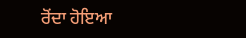ਰੋਂਦਾ ਹੋਇਆ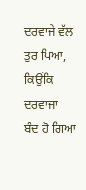ਦਰਵਾਜੇ ਵੱਲ ਤੁਰ ਪਿਆ, ਕਿਉਂਕਿ ਦਰਵਾਜਾ
ਬੰਦ ਹੋ ਗਿਆ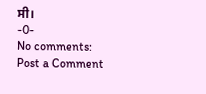ਸੀ।
-0-
No comments:
Post a Comment